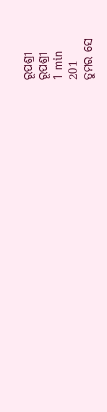ରୂପଶ୍ରୀ
ରୂପଶ୍ରୀ
1 min
201
ତୁମର ସେ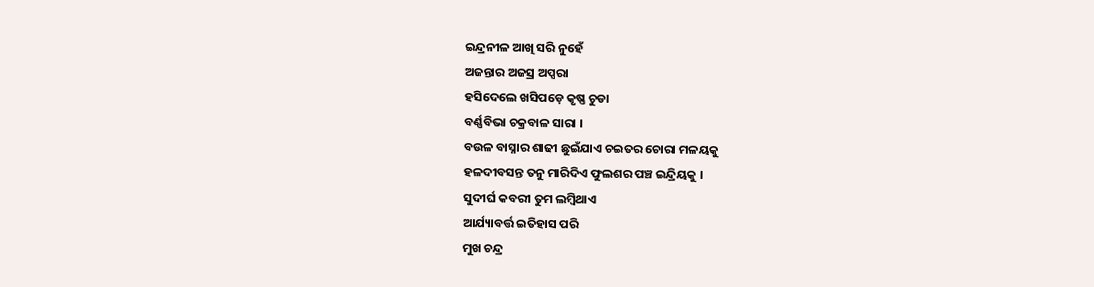ଇନ୍ଦ୍ରନୀଳ ଆଖି ସରି ନୁହେଁ
ଅଜନ୍ତାର ଅଜସ୍ର ଅପ୍ସରା
ହସିଦେଲେ ଖସିପଡ଼େ କୃଷ୍ଣ ଚୁଡା
ବର୍ଣ୍ଣବିଭା ଚକ୍ରବାଳ ସାରା ।
ବଉଳ ବାସ୍ନାର ଶାଢୀ ଛୁଇଁଯାଏ ଚଇତର ଚୋରା ମଳୟକୁ
ହଳଦୀବସନ୍ତ ତନୁ ମାରିଦିଏ ଫୁଲଶର ପଞ୍ଚ ଇନ୍ଦ୍ରିୟକୁ ।
ସୁଦୀର୍ଘ କବରୀ ତୁମ ଲମ୍ବିଥାଏ
ଆର୍ଯ୍ୟାବର୍ତ୍ତ ଇତିହାସ ପରି
ମୁଖ ଚନ୍ଦ୍ର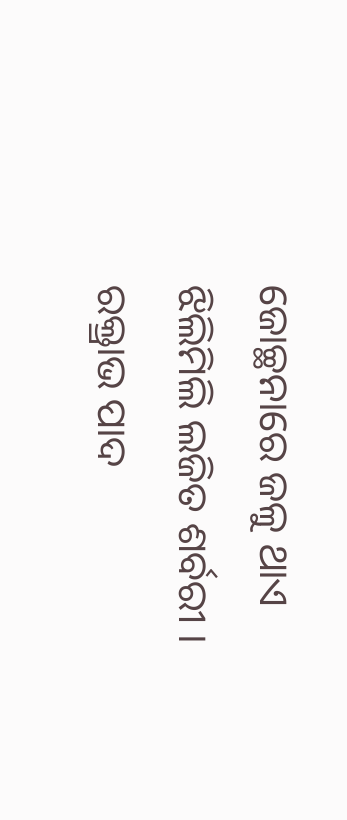ଜୋଚ୍ଛନାରେ ଜଳୁ ଥାଏ
ଝିଲିମିଲି ଲଜିତ ଶର୍ବରୀ ।
ରକ୍ତ୍ରାଭ ପାଦ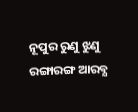ନୂପୁର ରୁଣୁ ଝୁଣୁ
ରଙ୍ଗାରଙ୍ଗ ଆରବ୍ଯ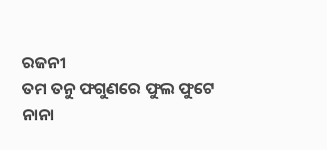ରଜନୀ
ତମ ତନୁ ଫଗୁଣରେ ଫୁଲ ଫୁଟେ
ନାନା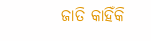ଜାତି କାହିଁକି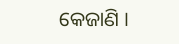କେଜାଣି ।